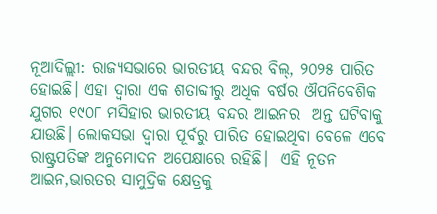ନୂଆଦିଲ୍ଲୀ: ରାଜ୍ୟସଭାରେ ଭାରତୀୟ ବନ୍ଦର ବିଲ୍, ୨୦୨୫ ପାରିତ ହୋଇଛି। ଏହା ଦ୍ବାରା ଏକ ଶତାବ୍ଦୀରୁ ଅଧିକ ବର୍ଷର ଔପନିବେଶିକ ଯୁଗର ୧୯୦୮ ମସିହାର ଭାରତୀୟ ବନ୍ଦର ଆଇନର  ଅନ୍ତ ଘଟିବାକୁ ଯାଉଛି। ଲୋକସଭା ଦ୍ୱାରା ପୂର୍ବରୁ ପାରିତ ହୋଇଥିବା ବେଳେ ଏବେ  ରାଷ୍ଟ୍ରପତିଙ୍କ ଅନୁମୋଦନ ଅପେକ୍ଷାରେ ରହିଛି।  ଏହି ନୂତନ ଆଇନ,ଭାରତର ସାମୁଦ୍ରିକ କ୍ଷେତ୍ରକୁ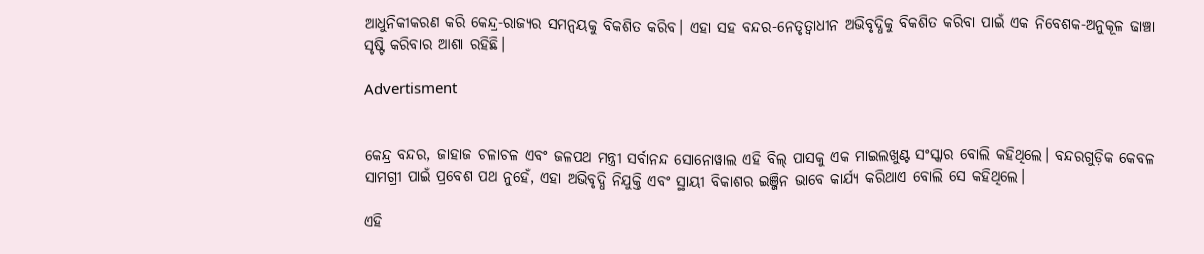ଆଧୁନିକୀକରଣ କରି କେନ୍ଦ୍ର-ରାଜ୍ୟର ସମନ୍ୱୟକୁ ବିକଶିତ କରିବ। ଏହା ସହ ବନ୍ଦର-ନେତୃତ୍ୱାଧୀନ ଅଭିବୃଦ୍ଧିକୁ ବିକଶିତ କରିବା ପାଇଁ ଏକ ନିବେଶକ-ଅନୁକୂଳ ଢାଞ୍ଚା ସୃଷ୍ଟି କରିବାର ଆଶା ରହିଛି।

Advertisment


କେନ୍ଦ୍ର ବନ୍ଦର, ଜାହାଜ ଚଳାଚଳ ଏବଂ ଜଳପଥ ମନ୍ତ୍ରୀ ସର୍ବାନନ୍ଦ ସୋନୋୱାଲ ଏହି ବିଲ୍ ପାସକୁ ଏକ ମାଇଲଖୁଣ୍ଟ ସଂସ୍କାର ବୋଲି କହିଥିଲେ। ବନ୍ଦରଗୁଡ଼ିକ କେବଳ ସାମଗ୍ରୀ ପାଇଁ ପ୍ରବେଶ ପଥ ନୁହେଁ, ଏହା ଅଭିବୃଦ୍ଧି ନିଯୁକ୍ତି ଏବଂ ସ୍ଥାୟୀ ବିକାଶର ଇଞ୍ଜିନ ଭାବେ କାର୍ଯ୍ୟ କରିଥାଏ ବୋଲି ସେ କହିଥିଲେ।

ଏହି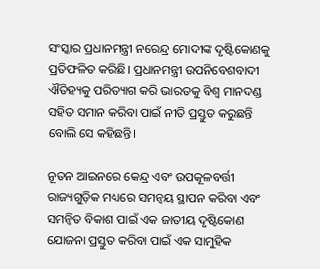ସଂସ୍କାର ପ୍ରଧାନମନ୍ତ୍ରୀ ନରେନ୍ଦ୍ର ମୋଦୀଙ୍କ ଦୃଷ୍ଟିକୋଣକୁ ପ୍ରତିଫଳିତ କରିଛି। ପ୍ରଧାନମନ୍ତ୍ରୀ ଉପନିବେଶବାଦୀ ଐତିହ୍ୟକୁ ପରିତ୍ୟାଗ କରି ଭାରତକୁ ବିଶ୍ୱ ମାନଦଣ୍ଡ ସହିତ ସମାନ କରିବା ପାଇଁ ନୀତି ପ୍ରସ୍ତୁତ କରୁଛନ୍ତି ବୋଲି ସେ କହିଛନ୍ତି।

ନୂତନ ଆଇନରେ କେନ୍ଦ୍ର ଏବଂ ଉପକୂଳବର୍ତ୍ତୀ ରାଜ୍ୟଗୁଡ଼ିକ ମଧ୍ୟରେ ସମନ୍ୱୟ ସ୍ଥାପନ କରିବା ଏବଂ ସମନ୍ୱିତ ବିକାଶ ପାଇଁ ଏକ ଜାତୀୟ ଦୃଷ୍ଟିକୋଣ ଯୋଜନା ପ୍ରସ୍ତୁତ କରିବା ପାଇଁ ଏକ ସାମୁହିକ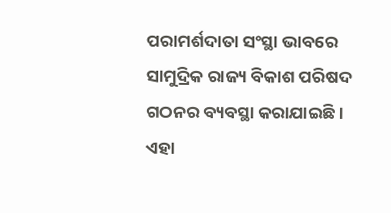ପରାମର୍ଶଦାତା ସଂସ୍ଥା ଭାବରେ ସାମୁଦ୍ରିକ ରାଜ୍ୟ ବିକାଶ ପରିଷଦ ଗଠନର ବ୍ୟବସ୍ଥା କରାଯାଇଛି। ଏହା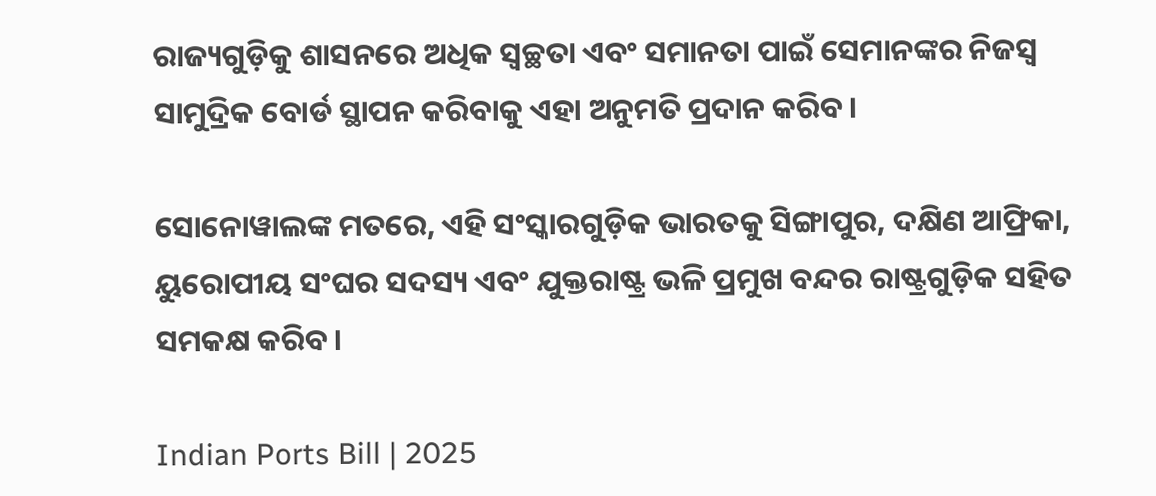ରାଜ୍ୟଗୁଡ଼ିକୁ ଶାସନରେ ଅଧିକ ସ୍ୱଚ୍ଛତା ଏବଂ ସମାନତା ପାଇଁ ସେମାନଙ୍କର ନିଜସ୍ୱ ସାମୁଦ୍ରିକ ବୋର୍ଡ ସ୍ଥାପନ କରିବାକୁ ଏହା ଅନୁମତି ପ୍ରଦାନ କରିବ।

ସୋନୋୱାଲଙ୍କ ମତରେ, ଏହି ସଂସ୍କାରଗୁଡ଼ିକ ଭାରତକୁ ସିଙ୍ଗାପୁର, ଦକ୍ଷିଣ ଆଫ୍ରିକା, ୟୁରୋପୀୟ ସଂଘର ସଦସ୍ୟ ଏବଂ ଯୁକ୍ତରାଷ୍ଟ୍ର ଭଳି ପ୍ରମୁଖ ବନ୍ଦର ରାଷ୍ଟ୍ରଗୁଡ଼ିକ ସହିତ ସମକକ୍ଷ କରିବ।

Indian Ports Bill | 2025